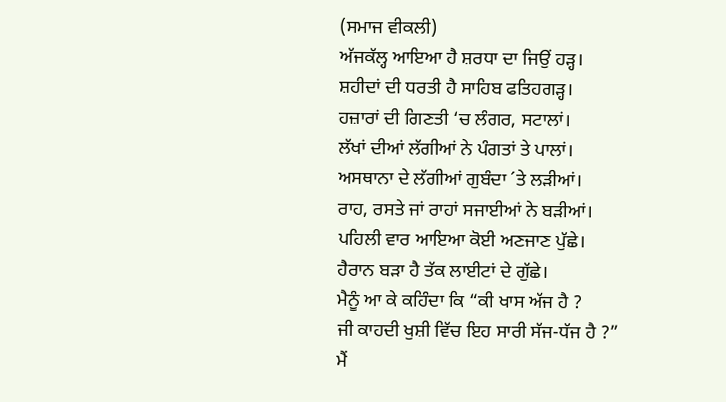(ਸਮਾਜ ਵੀਕਲੀ)
ਅੱਜਕੱਲ੍ਹ ਆਇਆ ਹੈ ਸ਼ਰਧਾ ਦਾ ਜਿਉਂ ਹੜ੍ਹ।
ਸ਼ਹੀਦਾਂ ਦੀ ਧਰਤੀ ਹੈ ਸਾਹਿਬ ਫਤਿਹਗੜ੍ਹ।
ਹਜ਼ਾਰਾਂ ਦੀ ਗਿਣਤੀ ‘ਚ ਲੰਗਰ, ਸਟਾਲਾਂ।
ਲੱਖਾਂ ਦੀਆਂ ਲੱਗੀਆਂ ਨੇ ਪੰਗਤਾਂ ਤੇ ਪਾਲਾਂ।
ਅਸਥਾਨਾ ਦੇ ਲੱਗੀਆਂ ਗੁਬੰਦਾ ´ਤੇ ਲੜੀਆਂ।
ਰਾਹ, ਰਸਤੇ ਜਾਂ ਰਾਹਾਂ ਸਜਾਈਆਂ ਨੇ ਬੜੀਆਂ।
ਪਹਿਲੀ ਵਾਰ ਆਇਆ ਕੋਈ ਅਣਜਾਣ ਪੁੱਛੇ।
ਹੈਰਾਨ ਬੜਾ ਹੈ ਤੱਕ ਲਾਈਟਾਂ ਦੇ ਗੁੱਛੇ।
ਮੈਨੂੰ ਆ ਕੇ ਕਹਿੰਦਾ ਕਿ “ਕੀ ਖਾਸ ਅੱਜ ਹੈ ?
ਜੀ ਕਾਹਦੀ ਖੁਸ਼ੀ ਵਿੱਚ ਇਹ ਸਾਰੀ ਸੱਜ-ਧੱਜ ਹੈ ?”
ਮੈਂ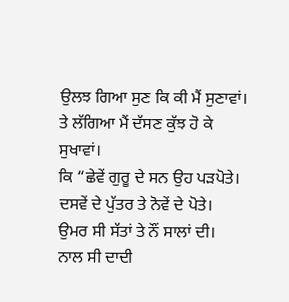ਉਲਝ ਗਿਆ ਸੁਣ ਕਿ ਕੀ ਮੈਂ ਸੁਣਾਵਾਂ।
ਤੇ ਲੱਗਿਆ ਮੈਂ ਦੱਸਣ ਕੁੱਝ ਹੋ ਕੇ ਸੁਖਾਵਾਂ।
ਕਿ “ਛੇਵੇਂ ਗੁਰੂ ਦੇ ਸਨ ਉਹ ਪੜਪੋਤੇ।
ਦਸਵੇਂ ਦੇ ਪੁੱਤਰ ਤੇ ਨੋਵੇਂ ਦੇ ਪੋਤੇ।
ਉਮਰ ਸੀ ਸੱਤਾਂ ਤੇ ਨੌਂ ਸਾਲਾਂ ਦੀ।
ਨਾਲ ਸੀ ਦਾਦੀ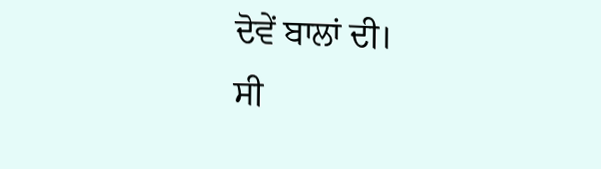ਦੋਵੇਂ ਬਾਲਾਂ ਦੀ।
ਸੀ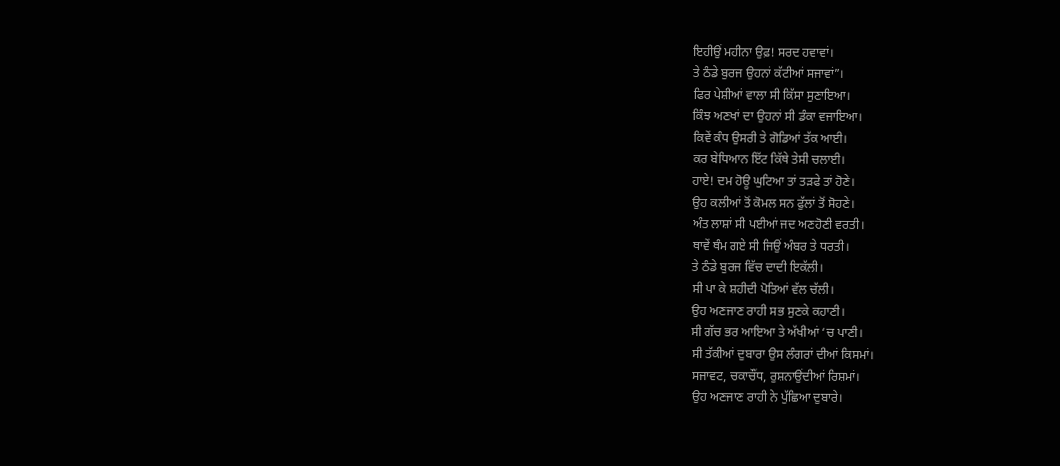ਇਹੀਉਂ ਮਹੀਨਾ ਉਫ਼! ਸਰਦ ਹਵਾਵਾਂ।
ਤੇ ਠੰਡੇ ਬੁਰਜ ਉਹਨਾਂ ਕੱਟੀਆਂ ਸਜਾਵਾਂ”।
ਫਿਰ ਪੇਸ਼ੀਆਂ ਵਾਲਾ ਸੀ ਕਿੱਸਾ ਸੁਣਾਇਆ।
ਕਿੰਝ ਅਣਖਾਂ ਦਾ ਉਹਨਾਂ ਸੀ ਡੰਕਾ ਵਜਾਇਆ।
ਕਿਵੇਂ ਕੰਧ ਉਸਰੀ ਤੇ ਗੋਡਿਆਂ ਤੱਕ ਆਈ।
ਕਰ ਬੇਧਿਆਨ ਇੱਟ ਕਿੱਥੇ ਤੇਸੀ ਚਲਾਈ।
ਹਾਏ! ਦਮ ਹੋਊ ਘੁਟਿਆ ਤਾਂ ਤੜਫੇ ਤਾਂ ਹੋਣੇ।
ਉਹ ਕਲੀਆਂ ਤੋਂ ਕੋਮਲ ਸਨ ਫੁੱਲਾਂ ਤੋਂ ਸੋਹਣੇ।
ਅੰਤ ਲਾਸ਼ਾਂ ਸੀ ਪਈਆਂ ਜਦ ਅਣਹੋਣੀ ਵਰਤੀ।
ਥਾਵੇਂ ਥੰਮ ਗਏ ਸੀ ਜਿਉਂ ਅੰਬਰ ਤੇ ਧਰਤੀ।
ਤੇ ਠੰਡੇ ਬੁਰਜ ਵਿੱਚ ਦਾਦੀ ਇਕੱਲੀ।
ਸੀ ਪਾ ਕੇ ਸ਼ਹੀਦੀ ਪੋਤਿਆਂ ਵੱਲ ਚੱਲੀ।
ਉਹ ਅਣਜਾਣ ਰਾਹੀ ਸਭ ਸੁਣਕੇ ਕਹਾਣੀ।
ਸੀ ਗੱਚ ਭਰ ਆਇਆ ਤੇ ਅੱਖੀਆਂ ‘ਚ ਪਾਣੀ।
ਸੀ ਤੱਕੀਆਂ ਦੁਬਾਰਾ ਉਸ ਲੰਗਰਾਂ ਦੀਆਂ ਕਿਸਮਾਂ।
ਸਜਾਵਟ, ਚਕਾਚੌਂਧ, ਰੁਸ਼ਨਾਉਂਦੀਆਂ ਰਿਸ਼ਮਾਂ।
ਉਹ ਅਣਜਾਣ ਰਾਹੀ ਨੇ ਪੁੱਛਿਆ ਦੁਬਾਰੇ।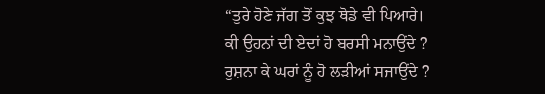“ਤੁਰੇ ਹੋਣੇ ਜੱਗ ਤੋਂ ਕੁਝ ਥੋਡੇ ਵੀ ਪਿਆਰੇ।
ਕੀ ਉਹਨਾਂ ਦੀ ਏਦਾਂ ਹੋ ਬਰਸੀ ਮਨਾਉਂਦੇ ?
ਰੁਸ਼ਨਾ ਕੇ ਘਰਾਂ ਨੂੰ ਹੋ ਲੜੀਆਂ ਸਜਾਉਂਦੇ ?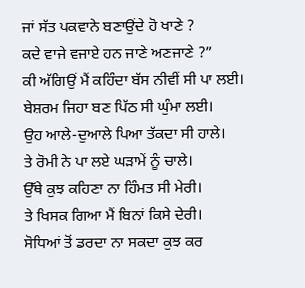ਜਾਂ ਸੱਤ ਪਕਵਾਨੇ ਬਣਾਉਂਦੇ ਹੋ ਖਾਣੇ ?
ਕਦੇ ਵਾਜੇ ਵਜਾਏ ਹਨ ਜਾਣੇ ਅਣਜਾਣੇ ?”
ਕੀ ਅੱਗਿਉਂ ਮੈਂ ਕਹਿੰਦਾ ਬੱਸ ਨੀਵੀਂ ਸੀ ਪਾ ਲਈ।
ਬੇਸ਼ਰਮ ਜਿਹਾ ਬਣ ਪਿੱਠ ਸੀ ਘੁੰਮਾ ਲਈ।
ਉਹ ਆਲੇ-ਦੁਆਲੇ ਪਿਆ ਤੱਕਦਾ ਸੀ ਹਾਲੇ।
ਤੇ ਰੋਮੀ ਨੇ ਪਾ ਲਏ ਘੜਾਮੇਂ ਨੂੰ ਚਾਲੇ।
ਉੱਥੇ ਕੁਝ ਕਹਿਣਾ ਨਾ ਹਿੰਮਤ ਸੀ ਮੇਰੀ।
ਤੇ ਖਿਸਕ ਗਿਆ ਮੈਂ ਬਿਨਾਂ ਕਿਸੇ ਦੇਰੀ।
ਸੋਧਿਆਂ ਤੋਂ ਡਰਦਾ ਨਾ ਸਕਦਾ ਕੁਝ ਕਰ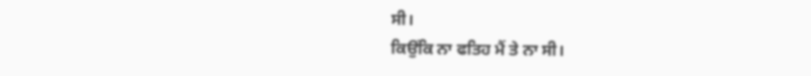ਸੀ।
ਕਿਉਂਕਿ ਨਾ ਫਤਿਹ ਮੈਂ ਤੇ ਨਾ ਸੀ।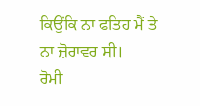ਕਿਉਂਕਿ ਨਾ ਫਤਿਹ ਮੈਂ ਤੇ ਨਾ ਜ਼ੋਰਾਵਰ ਸੀ।
ਰੋਮੀ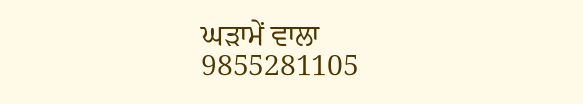ਘੜਾਮੇਂ ਵਾਲਾ
9855281105